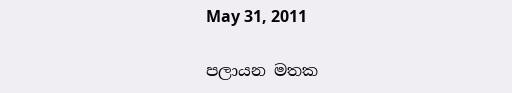May 31, 2011

පලායන මතක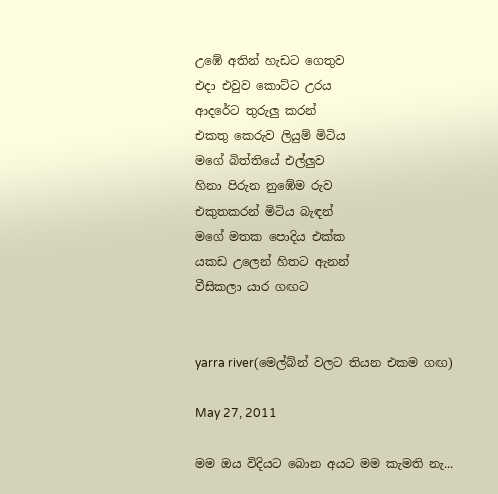උඹේ අතින් හැඩට ගෙතුව
එදා එවුව කොට්ට උරය
ආදරේට තුරුලු කරන්
එකතු කෙරුව ලියුම් මිටිය
මගේ බිත්තියේ එල්ලුව
හිනා පිරුන නුඹේම රුව
එකුතකරන් මිටිය බැඳන්
මගේ මතක පොදිය එක්ක
යකඩ උලෙන් හිතට ඇනන්
වීසිකලා යාර ගඟට


yarra river(මෙල්බ්න් වලට තියන එකම ගඟ)

May 27, 2011

මම ඔය විදියට බොන අයට මම කැමති නැ...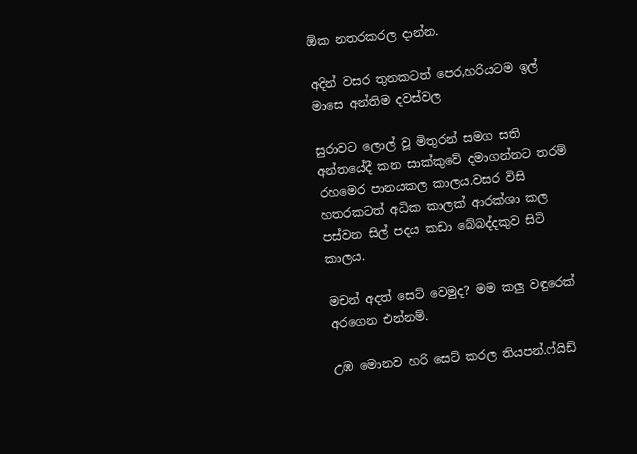ඕක නතරකරල දාන්න.

අදින් වසර තුනකටත් පෙර,හරියටම ඉල් මාසෙ අන්තිම දවස්වල

සුරාවට ලොල් වූ මිතුරන් සමග සති අන්තයේදී කන සාක්කුවේ දමාගන්නට තරම් රහමෙර පානයකල කාලය.වසර විසි හතරකටත් අධික කාලක් ආරක්ශා කල පස්වන සිල් පදය කඩා බේබද්දකුව සිටි කාලය.

මචන් අදත් සෙට් වෙමුද? මම කලු වඳුරෙක් අරගෙන එන්නම්.

උඹ මොනව හරි සෙට් කරල තියපන්.ෆ්යිඩ්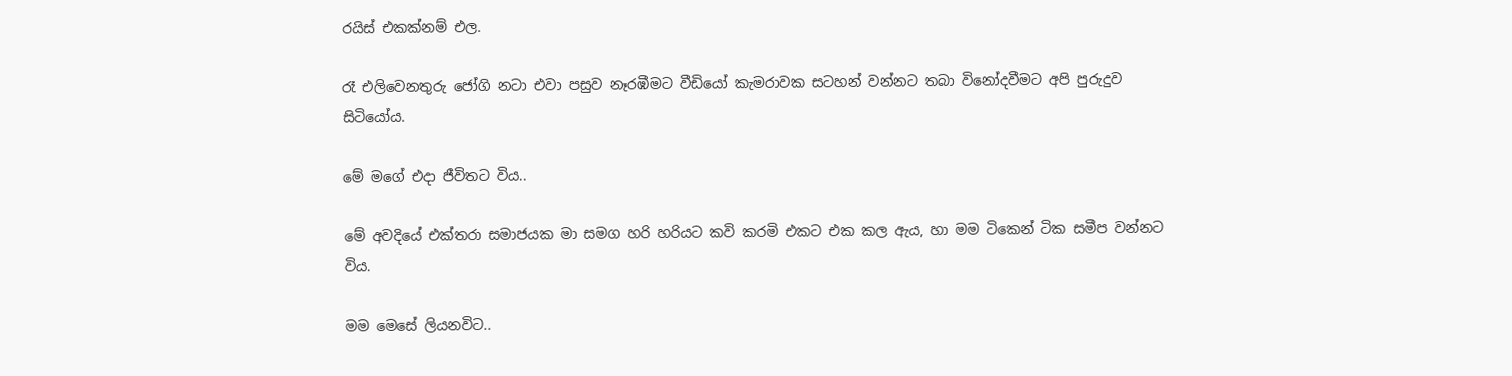රයිස් එකක්නම් එල.

රෑ එලිවෙනතුරු ජෝගි නටා එවා පසුව නෑරඹීමට වීඩියෝ කැමරාවක සටහන් වන්නට තබා විනෝදවීමට අපි පුරුදුව සිටියෝය.

මේ මගේ එදා ජීවිතට විය..

මේ අවදියේ එක්තරා සමාජයක මා සමග හරි හරියට කවි කරමි එකට එක කල ඇය, හා මම ටිකෙන් ටික සමීප වන්නට විය.

මම මෙසේ ලියනවිට..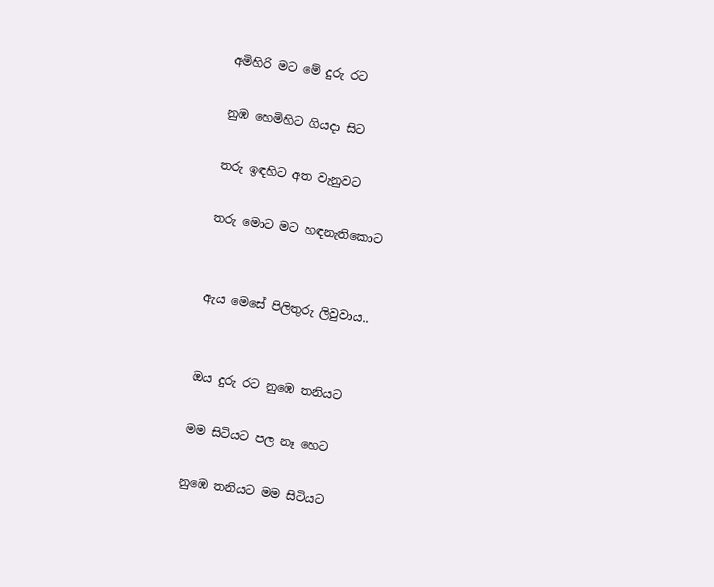අමිහිරි මට මේ දුරු රට

නුඹ හෙමිහිට ගියදා සිට

තරු ඉඳහිට අත වැනුවට

තරු මොට මට හඳනැතිකොට


ඇය මෙසේ පිලිතුරු ලිවුවාය..


ඔය දුරු රට නුඹෙ තනියට

මම සිටියට පල නෑ හෙට

නුඹෙ තනියට මම සිටියට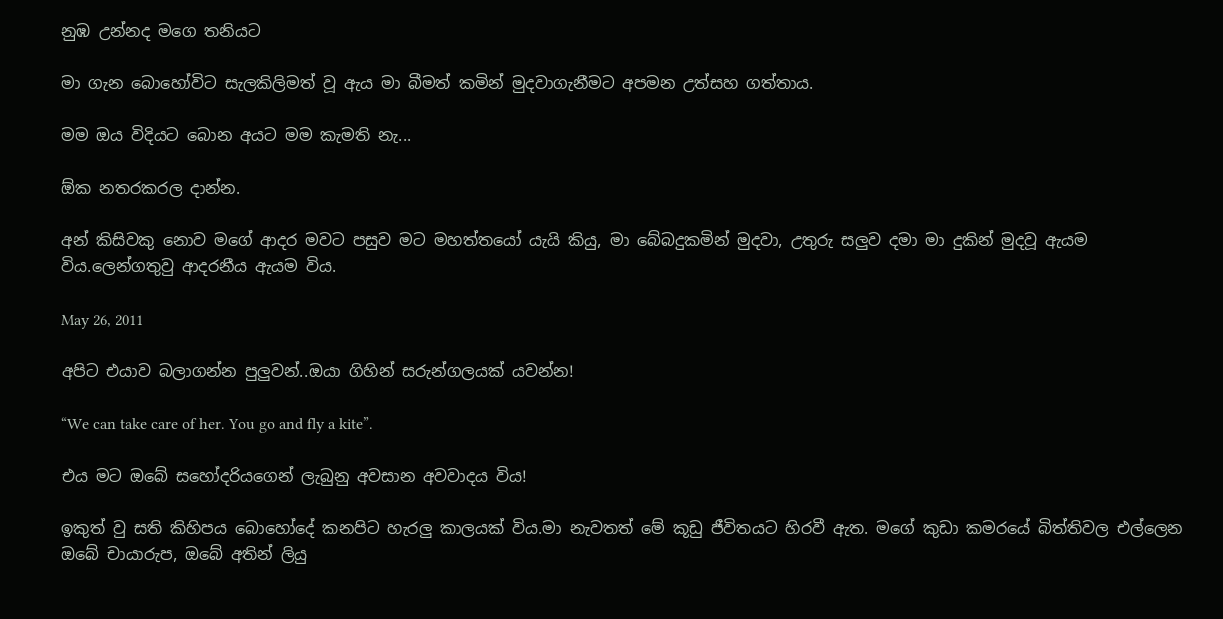නුඹ උන්නද මගෙ තනියට

මා ගැන බොහෝවිට සැලකිලිමත් වූ ඇය මා බීමත් කමින් මුදවාගැනීමට අපමන උත්සහ ගත්තාය.

මම ඔය විදියට බොන අයට මම කැමති නැ...

ඕක නතරකරල දාන්න.

අන් කිසිවකු නොව මගේ ආදර මවට පසුව මට මහත්තයෝ යැයි කියු, මා බේබදුකමින් මුදවා, උතුරු සලුව දමා මා දුකින් මුදවූ ඇයම විය.ලෙන්ගතුවු ආදරනීය ඇයම විය.

May 26, 2011

අපිට එයාව බලාගන්න පුලුවන්..ඔයා ගිහින් සරුන්ගලයක් යවන්න!

“We can take care of her. You go and fly a kite”.

එය මට ඔබේ සහෝදරියගෙන් ලැබුනු අවසාන අවවාදය විය!

ඉකුත් වු සති කිහිපය බොහෝදේ කනපිට හැරලු කාලයක් විය.මා නැවතත් මේ කූඩු ජීවිතයට හිරවී ඇත. මගේ කුඩා කමරයේ බිත්තිවල එල්ලෙන ඔබේ චායාරුප, ඔබේ අතින් ලියු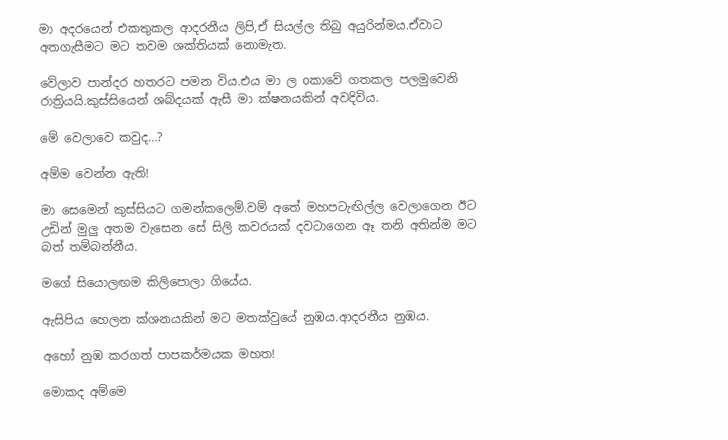මා අදරයෙන් එකතුකල ආදරනීය ලිපි,ඒ සියල්ල තිබු අයුරින්මය.ඒවාට අතගැසීමට මට තවම ශක්තියක් නොමැත.

වේලාව පාන්දර හතරට පමන විය.එය මා ල oකාවේ ගතකල පලමුවෙනි රාත්‍රියයි.කුස්සියෙන් ශබ්දයක් ඇසී මා ක්ෂනයකින් අවදිවිය.

මේ වෙලාවෙ කවුද…?

අම්ම වෙන්න ඇති!

මා සෙමෙන් කුස්සියට ගමන්කලෙම්.වම් අතේ මහපටැඟිල්ල වෙලාගෙන ඊට උඩින් මුලු අතම වැසෙන සේ සිලි කවරයක් දවටාගෙන ඈ තනි අතින්ම මට බත් තම්බන්නීය.

මගේ සියොලඟම කිලිපොලා ගියේය.

ඇසිපිය හෙලන ක්ශනයකින් මට මතක්වුයේ නුඹය.ආදරනීය නුඹය.

අහෝ නුඹ කරගත් පාපකර්මයක මහත!

මොකද අම්මෙ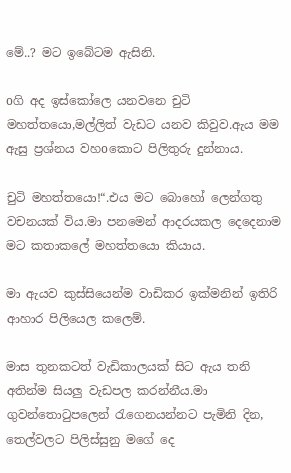මේ..? මට ඉබේටම ඇසිනි.

oගි අද ඉස්කෝලෙ යනවනෙ චුටි මහත්තයො,මල්ලිත් වැඩට යනව කිවුව.ඇය මම ඇසු ප්‍රශ්නය වහoකොට පිලිතුරු දුන්නාය.

චුටි මහත්තයො!“.එය මට බොහෝ ලෙන්ගතු වචනයක් විය.මා පනමෙන් ආදරයකල දෙදෙනාම මට කතාකලේ මහත්තයො කියාය.

මා ඇයව කුස්සියෙන්ම වාඩිකර ඉක්මනින් ඉතිරි ආහාර පිලියෙල කලෙම්.

මාස තුනකටත් වැඩිකාලයක් සිට ඇය තනි අතින්ම සියලු වැඩපල කරන්නීය.මා ගුවන්තොටුපලෙන් රැගෙනයන්නට පැමිනි දින, තෙල්වලට පිලිස්සුනු මගේ දෙ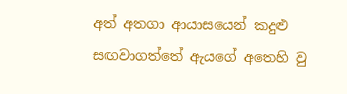අත් අතගා ආයාසයෙන් කදුළු සඟවාගත්තේ ඇයගේ අතෙහි වු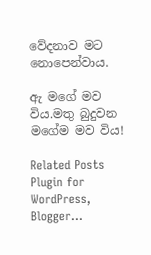වේදනාව මට නොපෙන්වාය.

ඇ මගේ මව විය.මතු බුදුවන මගේම මව විය!

Related Posts Plugin for WordPress, Blogger...